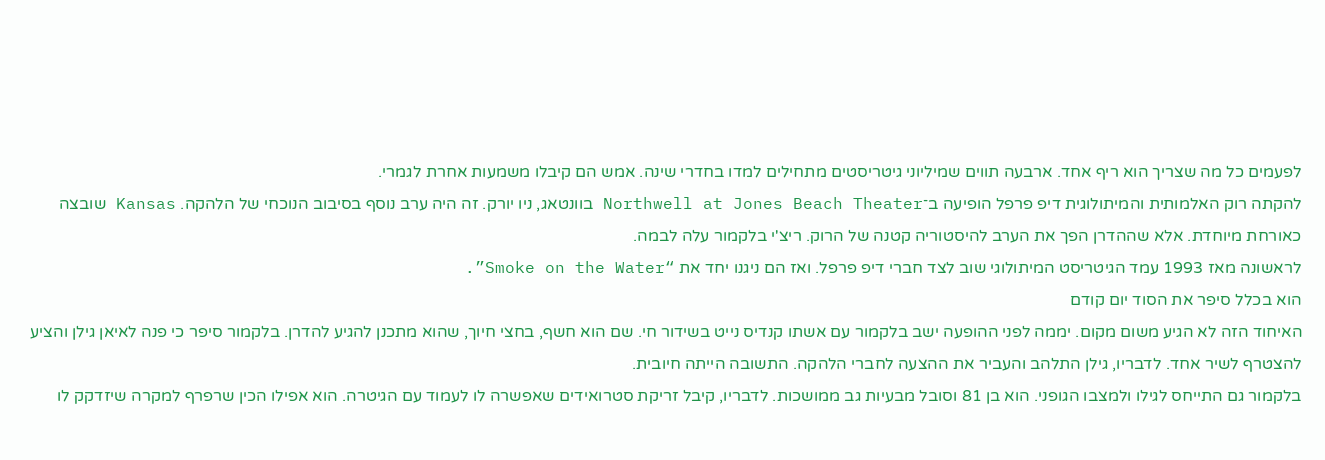לפעמים כל מה שצריך הוא ריף אחד. ארבעה תווים שמיליוני גיטריסטים מתחילים למדו בחדרי שינה. אמש הם קיבלו משמעות אחרת לגמרי.
להקתה רוק האלמותית והמיתולוגית דיפ פרפל הופיעה ב־Northwell at Jones Beach Theater בוונטאג, ניו יורק. זה היה ערב נוסף בסיבוב הנוכחי של הלהקה. Kansas שובצה כאורחת מיוחדת. אלא שההדרן הפך את הערב להיסטוריה קטנה של הרוק. ריצ'י בלקמור עלה לבמה.
לראשונה מאז 1993 עמד הגיטריסט המיתולוגי שוב לצד חברי דיפ פרפל. ואז הם ניגנו יחד את “Smoke on the Water”.
הוא בכלל סיפר את הסוד יום קודם
האיחוד הזה לא הגיע משום מקום. יממה לפני ההופעה ישב בלקמור עם אשתו קנדיס נייט בשידור חי. שם הוא חשף, בחצי חיוך, שהוא מתכנן להגיע להדרן. בלקמור סיפר כי פנה לאיאן גילן והציע להצטרף לשיר אחד. לדבריו, גילן התלהב והעביר את ההצעה לחברי הלהקה. התשובה הייתה חיובית.
בלקמור גם התייחס לגילו ולמצבו הגופני. הוא בן 81 וסובל מבעיות גב ממושכות. לדבריו, קיבל זריקת סטרואידים שאפשרה לו לעמוד עם הגיטרה. הוא אפילו הכין שרפרף למקרה שיזדקק לו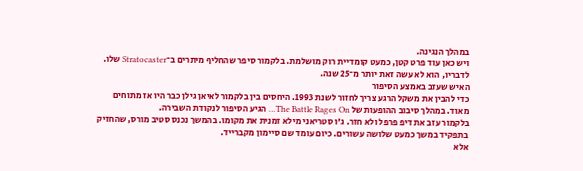במהלך הנגינה.
ויש כאן עוד פרט קטן, כמעט קומדיית רוק מושלמת. בלקמור סיפר שהחליף מיתרים ב־Stratocaster שלו. לדבריו, הוא לא עשה זאת יותר מ־25 שנה.
האיש שעזב באמצע הסיפור
כדי להבין את משקל הרגע צריך לחזור לשנת 1993. היחסים בין בלקמור לאיאן גילן כבר היו אז מתוחים מאוד. במהלך סיבוב ההופעות של The Battle Rages On… הגיע הסיפור לנקודת השבירה.
בלקמור עזב את דיפ פרפל ולא חזר. ג'ו סטריאני מילא זמנית את מקומו. בהמשך נכנס סטיב מורס, שהחזיק בתפקיד במשך כמעט שלושה עשורים. כיום עומד שם סיימון מקברייד.
אלא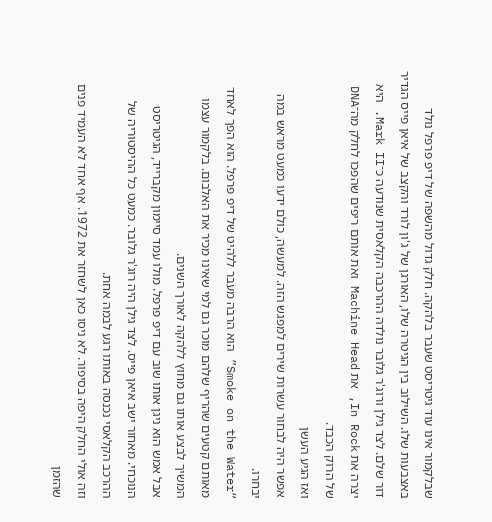שבלקמור אינו עוד גיטריסט שעבר בלהקה. חלק גדול מהשפה של דיפ פרפל נולד באצבעות שלו. השילוב בין הגיטרה שלו, האורגן של ג'ון לורד והקצב של איאן פייס הגדיר דור שלם. לצד גילן ורוג'ר גלובר נולדה ההרכבה הקלאסית שנודעה כ־Mark II. היא יצרה את In Rock, את Machine Head ואת אותם ריפים שהפכו לחלק מה־DNA של הרוק הכבד.
ואז הגיע העשן
אפשר היה לבחור עשרות שירים למפגש הזה. למעשה, כולם ידעו כמעט מראש במה יבחרו.
“Smoke on the Water” הוא הרבה מעבר ללהיט של דיפ פרפל. הוא הפך לאחד מאותם קטעים שהריף שלהם מוכר גם למי שאינו מכיר את האלבום. בלקמור עצמו המשיך לבצע אותו גם מחוץ ללהקה לאורך השנים.
אבל אמש הוא ניגן אותו שוב עם דיפ פרפל. מולו עמד סיימון מקברייד, הגיטריסט הנוכחי. מאחור ישב איאן פייס. לצד גילן היה רוג'ר גלובר. כמעט כל ההיסטוריה של ההרכב הקלאסי נכנסה באותו רגע לבמה אחת.
וזה אולי החלק היפה בסיפור. לא ניסו כאן לשחזר את 1972. אף אחד לא העמיד פנים שהזמן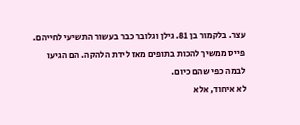עצר. בלקמור בן 81. גילן וגלובר כבר בעשור התשיעי לחייהם. פייס ממשיך להכות בתופים מאז לידת הלהקה. הם הגיעו לבמה כפי שהם כיום.
לא איחוד, אלא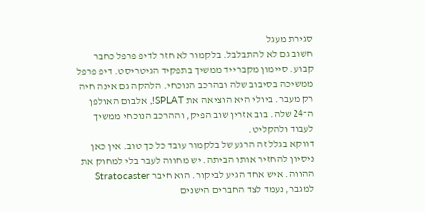סגירת מעגל
חשוב גם לא להתבלבל. בלקמור לא חזר לדיפ פרפל כחבר קבוע. סיימון מקברייד ממשיך בתפקיד הגיטריסט. דיפ פרפל ממשיכה בסיבוב שלה ובהרכב הנוכחי. הלהקה גם אינה חיה רק מעבר. ביולי היא הוציאה את SPLAT!, אלבום האולפן ה־24 שלה. בוב אזרין שוב הפיק, וההרכב הנוכחי ממשיך לעבוד ולהקליט.
דווקא בגלל זה הרגע של בלקמור עובד כל כך טוב. אין כאן ניסיון להחזיר אותו הביתה. יש מחווה לעבר בלי למחוק את ההווה. איש אחד הגיע לביקור. הוא חיבר Stratocaster למגבר, נעמד לצד החברים הישנים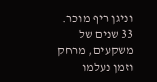וניגן ריף מוכר. 33 שנים של משקעים, מרחק וזמן נעלמו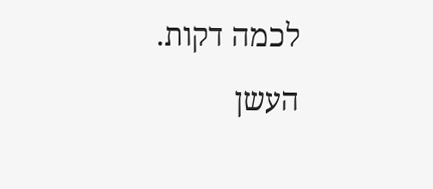לכמה דקות.
העשן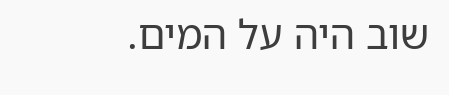שוב היה על המים.